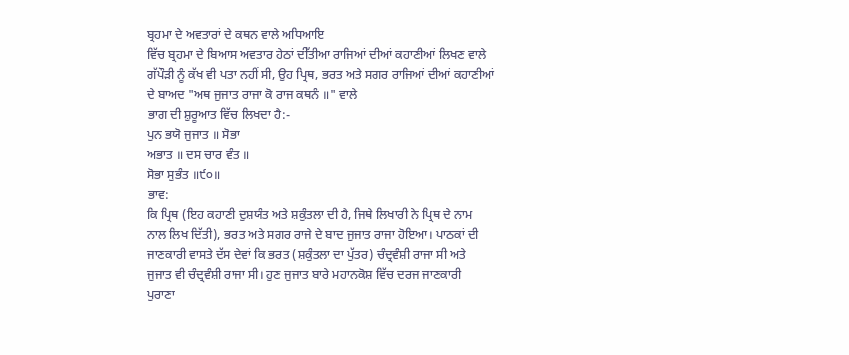ਬ੍ਰਹਮਾ ਦੇ ਅਵਤਾਰਾਂ ਦੇ ਕਥਨ ਵਾਲੇ ਅਧਿਆਇ
ਵਿੱਚ ਬ੍ਰਹਮਾ ਦੇ ਬਿਆਸ ਅਵਤਾਰ ਹੇਠਾਂ ਦੀੱਤੀਆ ਰਾਜਿਆਂ ਦੀਆਂ ਕਹਾਣੀਆਂ ਲਿਖਣ ਵਾਲੇ
ਗੱਪੌੜੀ ਨੂੰ ਕੱਖ ਵੀ ਪਤਾ ਨਹੀਂ ਸੀ, ਉਹ ਪ੍ਰਿਥ, ਭਰਤ ਅਤੇ ਸਗਰ ਰਾਜਿਆਂ ਦੀਆਂ ਕਹਾਣੀਆਂ
ਦੇ ਬਾਅਦ "ਅਥ ਜੁਜਾਤ ਰਾਜਾ ਕੋ ਰਾਜ ਕਥਨੰ ॥" ਵਾਲੇ
ਭਾਗ ਦੀ ਸ਼ੁਰੂਆਤ ਵਿੱਚ ਲਿਖਦਾ ਹੈ:-
ਪੁਨ ਭਯੋ ਜੁਜਾਤ ॥ ਸੋਭਾ
ਅਭਾਤ ॥ ਦਸ ਚਾਰ ਵੰਤ ॥
ਸੋਭਾ ਸੁਭੰਤ ॥੯੦॥
ਭਾਵ:
ਕਿ ਪ੍ਰਿਥ (ਇਹ ਕਹਾਣੀ ਦੁਸ਼ਯੰਤ ਅਤੇ ਸ਼ਕੁੰਤਲਾ ਦੀ ਹੈ, ਜਿਥੇ ਲਿਖਾਰੀ ਨੇ ਪ੍ਰਿਥ ਦੇ ਨਾਮ
ਨਾਲ ਲਿਖ ਦਿੱਤੀ), ਭਰਤ ਅਤੇ ਸਗਰ ਰਾਜੇ ਦੇ ਬਾਦ ਜੁਜਾਤ ਰਾਜਾ ਹੋਇਆ। ਪਾਠਕਾਂ ਦੀ
ਜਾਣਕਾਰੀ ਵਾਸਤੇ ਦੱਸ ਦੇਵਾਂ ਕਿ ਭਰਤ (ਸ਼ਕੁੰਤਲਾ ਦਾ ਪੁੱਤਰ) ਚੰਦ੍ਰਵੰਸ਼ੀ ਰਾਜਾ ਸੀ ਅਤੇ
ਜੁਜਾਤ ਵੀ ਚੰਦ੍ਰਵੰਸ਼ੀ ਰਾਜਾ ਸੀ। ਹੁਣ ਜੁਜਾਤ ਬਾਰੇ ਮਹਾਨਕੋਸ਼ ਵਿੱਚ ਦਰਜ ਜਾਣਕਾਰੀ
ਪੁਰਾਣਾ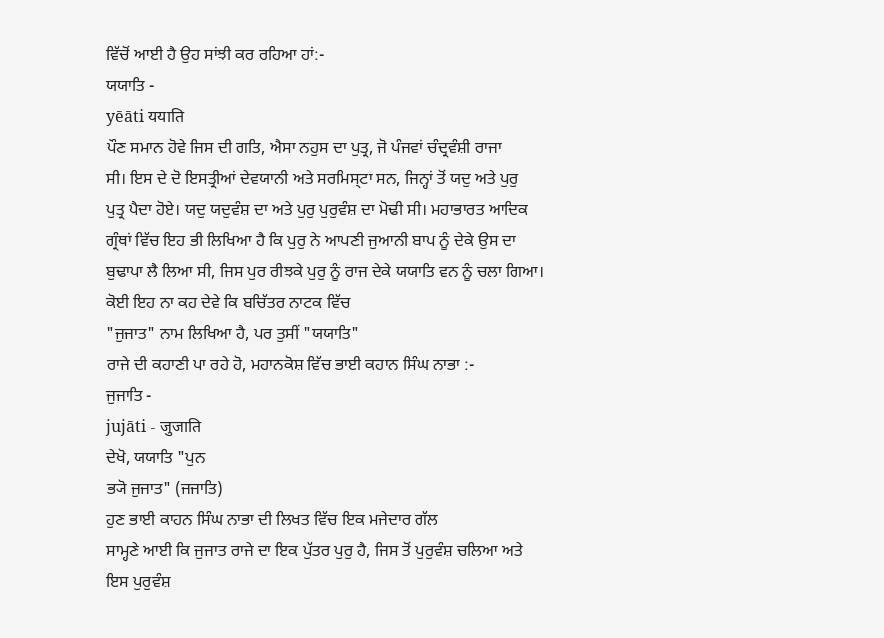ਵਿੱਚੋਂ ਆਈ ਹੈ ਉਹ ਸਾਂਝੀ ਕਰ ਰਹਿਆ ਹਾਂ:-
ਯਯਾਤਿ -
yēāti ययाति
ਪੌਣ ਸਮਾਨ ਹੋਵੇ ਜਿਸ ਦੀ ਗਤਿ, ਐਸਾ ਨਹੁਸ ਦਾ ਪੁਤ੍ਰ, ਜੋ ਪੰਜਵਾਂ ਚੰਦ੍ਰਵੰਸ਼ੀ ਰਾਜਾ
ਸੀ। ਇਸ ਦੇ ਦੋ ਇਸਤ੍ਰੀਆਂ ਦੇਵਯਾਨੀ ਅਤੇ ਸਰਮਿਸ੍ਟਾ ਸਨ, ਜਿਨ੍ਹਾਂ ਤੋਂ ਯਦੁ ਅਤੇ ਪੁਰੁ
ਪੁਤ੍ਰ ਪੈਦਾ ਹੋਏ। ਯਦੁ ਯਦੁਵੰਸ਼ ਦਾ ਅਤੇ ਪੁਰੁ ਪੁਰੁਵੰਸ਼ ਦਾ ਮੋਢੀ ਸੀ। ਮਹਾਭਾਰਤ ਆਦਿਕ
ਗ੍ਰੰਥਾਂ ਵਿੱਚ ਇਹ ਭੀ ਲਿਖਿਆ ਹੈ ਕਿ ਪੁਰੁ ਨੇ ਆਪਣੀ ਜੁਆਨੀ ਬਾਪ ਨੂੰ ਦੇਕੇ ਉਸ ਦਾ
ਬੁਢਾਪਾ ਲੈ ਲਿਆ ਸੀ, ਜਿਸ ਪੁਰ ਰੀਝਕੇ ਪੁਰੁ ਨੂੰ ਰਾਜ ਦੇਕੇ ਯਯਾਤਿ ਵਨ ਨੂੰ ਚਲਾ ਗਿਆ।
ਕੋਈ ਇਹ ਨਾ ਕਹ ਦੇਵੇ ਕਿ ਬਚਿੱਤਰ ਨਾਟਕ ਵਿੱਚ
"ਜੁਜਾਤ" ਨਾਮ ਲਿਖਿਆ ਹੈ, ਪਰ ਤੁਸੀਂ "ਯਯਾਤਿ"
ਰਾਜੇ ਦੀ ਕਹਾਣੀ ਪਾ ਰਹੇ ਹੋ, ਮਹਾਨਕੋਸ਼ ਵਿੱਚ ਭਾਈ ਕਹਾਨ ਸਿੰਘ ਨਾਭਾ :-
ਜੁਜਾਤਿ -
jujāti - जुजाति
ਦੇਖੋ, ਯਯਾਤਿ "ਪੁਨ
ਭ੍ਯੋ ਜੁਜਾਤ" (ਜਜਾਤਿ)
ਹੁਣ ਭਾਈ ਕਾਹਨ ਸਿੰਘ ਨਾਭਾ ਦੀ ਲਿਖਤ ਵਿੱਚ ਇਕ ਮਜੇਦਾਰ ਗੱਲ
ਸਾਮ੍ਹਣੇ ਆਈ ਕਿ ਜੁਜਾਤ ਰਾਜੇ ਦਾ ਇਕ ਪੁੱਤਰ ਪੁਰੁ ਹੈ, ਜਿਸ ਤੋਂ ਪੁਰੁਵੰਸ਼ ਚਲਿਆ ਅਤੇ
ਇਸ ਪੁਰੁਵੰਸ਼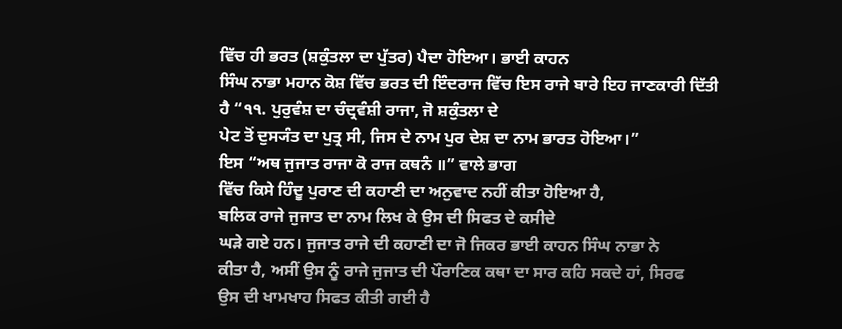ਵਿੱਚ ਹੀ ਭਰਤ (ਸ਼ਕੁੰਤਲਾ ਦਾ ਪੁੱਤਰ) ਪੈਦਾ ਹੋਇਆ। ਭਾਈ ਕਾਹਨ
ਸਿੰਘ ਨਾਭਾ ਮਹਾਨ ਕੋਸ਼ ਵਿੱਚ ਭਰਤ ਦੀ ਇੰਦਰਾਜ ਵਿੱਚ ਇਸ ਰਾਜੇ ਬਾਰੇ ਇਹ ਜਾਣਕਾਰੀ ਦਿੱਤੀ
ਹੈ “੧੧. ਪੁਰੁਵੰਸ਼ ਦਾ ਚੰਦ੍ਰਵੰਸ਼ੀ ਰਾਜਾ, ਜੋ ਸ਼ਕੁੰਤਲਾ ਦੇ
ਪੇਟ ਤੋਂ ਦੁਸ੍ਯੰਤ ਦਾ ਪੁਤ੍ਰ ਸੀ, ਜਿਸ ਦੇ ਨਾਮ ਪੁਰ ਦੇਸ਼ ਦਾ ਨਾਮ ਭਾਰਤ ਹੋਇਆ।”
ਇਸ “ਅਥ ਜੁਜਾਤ ਰਾਜਾ ਕੋ ਰਾਜ ਕਥਨੰ ॥” ਵਾਲੇ ਭਾਗ
ਵਿੱਚ ਕਿਸੇ ਹਿੰਦੂ ਪੁਰਾਣ ਦੀ ਕਹਾਣੀ ਦਾ ਅਨੁਵਾਦ ਨਹੀਂ ਕੀਤਾ ਹੋਇਆ ਹੈ,
ਬਲਿਕ ਰਾਜੇ ਜੁਜਾਤ ਦਾ ਨਾਮ ਲਿਖ ਕੇ ਉਸ ਦੀ ਸਿਫਤ ਦੇ ਕਸੀਦੇ
ਘੜੇ ਗਏ ਹਨ। ਜੁਜਾਤ ਰਾਜੇ ਦੀ ਕਹਾਣੀ ਦਾ ਜੋ ਜਿਕਰ ਭਾਈ ਕਾਹਨ ਸਿੰਘ ਨਾਭਾ ਨੇ
ਕੀਤਾ ਹੈ, ਅਸੀਂ ਉਸ ਨੂੰ ਰਾਜੇ ਜੁਜਾਤ ਦੀ ਪੌਰਾਣਿਕ ਕਥਾ ਦਾ ਸਾਰ ਕਹਿ ਸਕਦੇ ਹਾਂ, ਸਿਰਫ
ਉਸ ਦੀ ਖਾਮਖਾਹ ਸਿਫਤ ਕੀਤੀ ਗਈ ਹੈ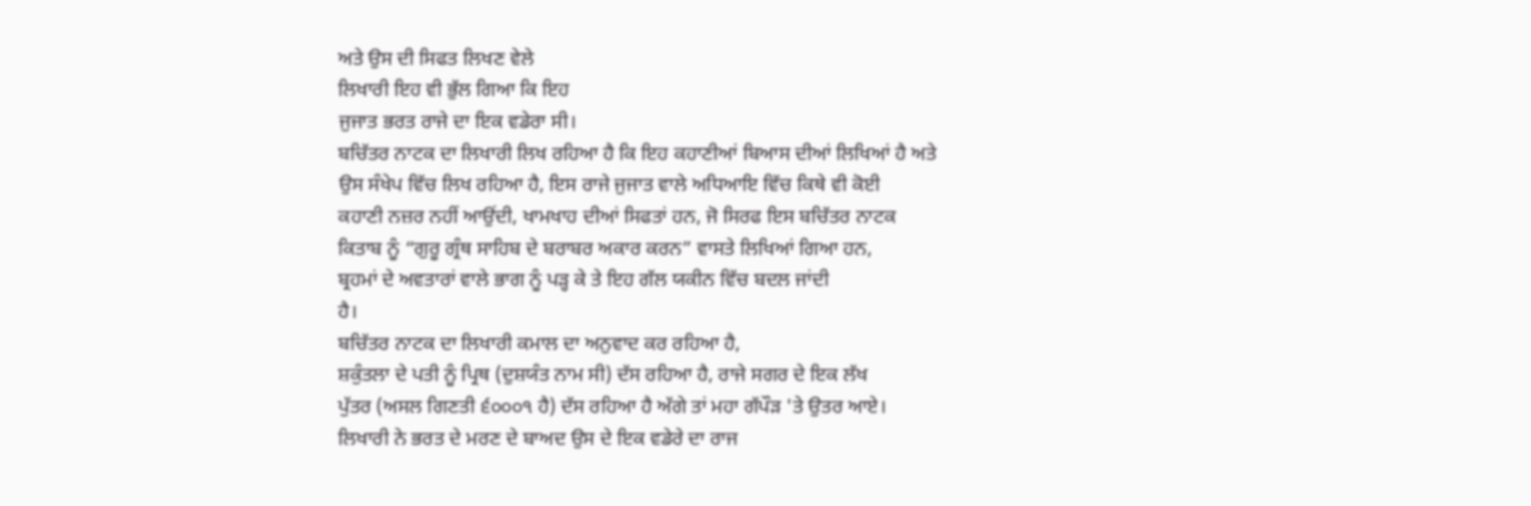ਅਤੇ ਉਸ ਦੀ ਸਿਫਤ ਲਿਖਣ ਵੇਲੇ
ਲਿਖਾਰੀ ਇਹ ਵੀ ਭੁੱਲ ਗਿਆ ਕਿ ਇਹ
ਜੁਜਾਤ ਭਰਤ ਰਾਜੇ ਦਾ ਇਕ ਵਡੇਰਾ ਸੀ।
ਬਚਿੱਤਰ ਨਾਟਕ ਦਾ ਲਿਖਾਰੀ ਲਿਖ ਰਹਿਆ ਹੈ ਕਿ ਇਹ ਕਹਾਣੀਆਂ ਬਿਆਸ ਦੀਆਂ ਲਿਖਿਆਂ ਹੈ ਅਤੇ
ਉਸ ਸੰਖੇਪ ਵਿੱਚ ਲਿਖ ਰਹਿਆ ਹੈ, ਇਸ ਰਾਜੇ ਜੁਜਾਤ ਵਾਲੇ ਅਧਿਆਇ ਵਿੱਚ ਕਿਥੇ ਵੀ ਕੋਈ
ਕਹਾਣੀ ਨਜ਼ਰ ਨਹੀਂ ਆਉਂਦੀ, ਖਾਮਖਾਹ ਦੀਆਂ ਸਿਫਤਾਂ ਹਨ, ਜੋ ਸਿਰਫ ਇਸ ਬਚਿੱਤਰ ਨਾਟਕ
ਕਿਤਾਬ ਨੂੰ “ਗੁਰੂ ਗ੍ਰੰਥ ਸਾਹਿਬ ਦੇ ਬਰਾਬਰ ਅਕਾਰ ਕਰਨ” ਵਾਸਤੇ ਲਿਖਿਆਂ ਗਿਆ ਹਨ,
ਬ੍ਰਹਮਾਂ ਦੇ ਅਵਤਾਰਾਂ ਵਾਲੇ ਭਾਗ ਨੂੰ ਪੜ੍ਹ ਕੇ ਤੇ ਇਹ ਗੱਲ ਯਕੀਨ ਵਿੱਚ ਬਦਲ ਜਾਂਦੀ
ਹੈ।
ਬਚਿੱਤਰ ਨਾਟਕ ਦਾ ਲਿਖਾਰੀ ਕਮਾਲ ਦਾ ਅਨੁਵਾਦ ਕਰ ਰਹਿਆ ਹੈ,
ਸ਼ਕੁੰਤਲਾ ਦੇ ਪਤੀ ਨੂੰ ਪ੍ਰਿਥ (ਦੁਸ਼ਯੰਤ ਨਾਮ ਸੀ) ਦੱਸ ਰਹਿਆ ਹੈ, ਰਾਜੇ ਸਗਰ ਦੇ ਇਕ ਲੱਖ
ਪੁੱਤਰ (ਅਸਲ ਗਿਣਤੀ ੬੦੦੦੧ ਹੈ) ਦੱਸ ਰਹਿਆ ਹੈ ਅੱਗੇ ਤਾਂ ਮਹਾ ਗੱਪੌੜ 'ਤੇ ਉਤਰ ਆਏ।
ਲਿਖਾਰੀ ਨੇ ਭਰਤ ਦੇ ਮਰਣ ਦੇ ਬਾਅਦ ਉਸ ਦੇ ਇਕ ਵਡੇਰੇ ਦਾ ਰਾਜ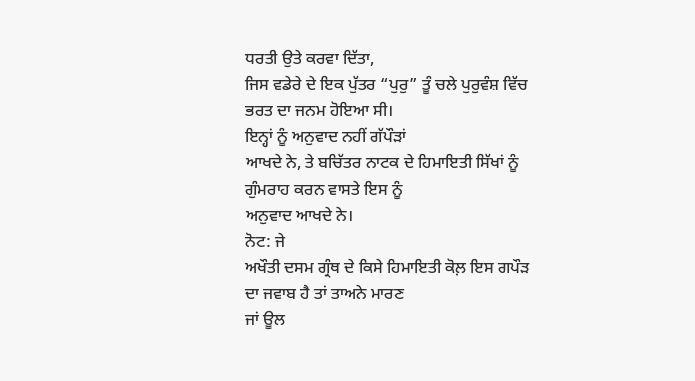ਧਰਤੀ ਉਤੇ ਕਰਵਾ ਦਿੱਤਾ,
ਜਿਸ ਵਡੇਰੇ ਦੇ ਇਕ ਪੁੱਤਰ “ਪੁਰੁ” ਤੂੰ ਚਲੇ ਪੁਰੁਵੰਸ਼ ਵਿੱਚ ਭਰਤ ਦਾ ਜਨਮ ਹੋਇਆ ਸੀ।
ਇਨ੍ਹਾਂ ਨੂੰ ਅਨੁਵਾਦ ਨਹੀਂ ਗੱਪੌੜਾਂ
ਆਖਦੇ ਨੇ, ਤੇ ਬਚਿੱਤਰ ਨਾਟਕ ਦੇ ਹਿਮਾਇਤੀ ਸਿੱਖਾਂ ਨੂੰ ਗੁੰਮਰਾਹ ਕਰਨ ਵਾਸਤੇ ਇਸ ਨੂੰ
ਅਨੁਵਾਦ ਆਖਦੇ ਨੇ।
ਨੋਟ: ਜੇ
ਅਖੌਤੀ ਦਸਮ ਗ੍ਰੰਥ ਦੇ ਕਿਸੇ ਹਿਮਾਇਤੀ ਕੋਲ਼ ਇਸ ਗਪੌੜ ਦਾ ਜਵਾਬ ਹੈ ਤਾਂ ਤਾਅਨੇ ਮਾਰਣ
ਜਾਂ ਊਲ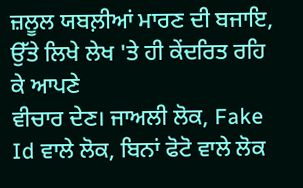ਜ਼ਲੂਲ ਯਬਲ਼ੀਆਂ ਮਾਰਣ ਦੀ ਬਜਾਇ, ਉੱਤੇ ਲਿਖੇ ਲੇਖ 'ਤੇ ਹੀ ਕੇਂਦਰਿਤ ਰਹਿ ਕੇ ਆਪਣੇ
ਵੀਚਾਰ ਦੇਣ। ਜਾਅਲੀ ਲੋਕ, Fake Id ਵਾਲੇ ਲੋਕ, ਬਿਨਾਂ ਫੋਟੋ ਵਾਲੇ ਲੋਕ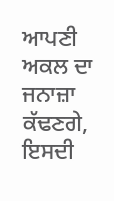ਆਪਣੀ ਅਕਲ ਦਾ
ਜਨਾਜ਼ਾ ਕੱਢਣਗੇ, ਇਸਦੀ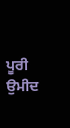ਪੂਰੀ ਉਮੀਦ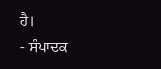ਹੈ।
- ਸੰਪਾਦਕ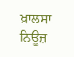ਖ਼ਾਲਸਾ ਨਿਊਜ਼